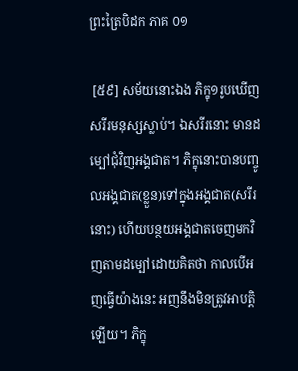ព្រះត្រៃបិដក ភាគ ០១

 [៥៩] សម័យនោះឯង ភិក្ខុ១រូបឃើញសរីរមនុស្សស្លាប់។ ឯសរីរនោះ មានដម្បៅជុំវិញអង្គជាត។ ភិក្ខុនោះបានបញ្ចូលអង្គជាត(ខ្លួន)ទៅក្នុងអង្គជាត(សរីរនោះ) ហើយបន្ថយអង្គជាតចេញមកវិញតាមដម្បៅដោយគិតថា កាលបើអញធ្វើយ៉ាងនេះ អញនឹងមិនត្រូវអាបត្តិឡើយ។ ភិក្ខុ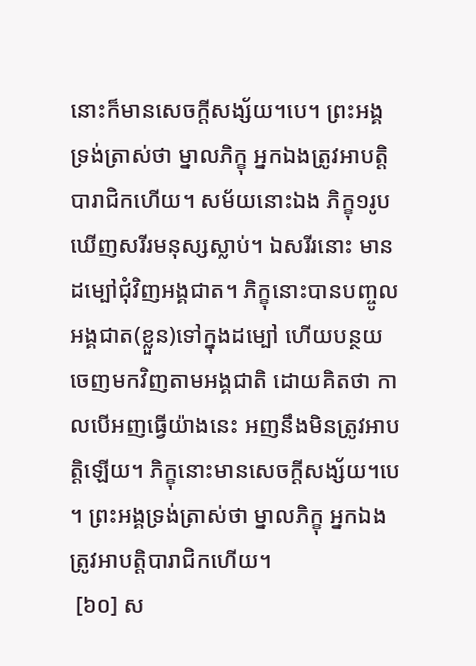នោះក៏មានសេចក្តីសង្ស័យ។បេ។ ព្រះអង្គទ្រង់ត្រាស់ថា ម្នាលភិក្ខុ អ្នកឯងត្រូវអាបត្តិបារាជិកហើយ។ សម័យនោះឯង ភិក្ខុ១រូបឃើញសរីរមនុស្សស្លាប់។ ឯសរីរនោះ មានដម្បៅជុំវិញអង្គជាត។ ភិក្ខុនោះបានបញ្ចូលអង្គជាត(ខ្លួន)ទៅក្នុងដម្បៅ ហើយបន្ថយចេញមកវិញតាមអង្គជាតិ ដោយគិតថា កាលបើអញធ្វើយ៉ាងនេះ អញនឹងមិនត្រូវអាបត្តិឡើយ។ ភិក្ខុនោះមានសេចក្តីសង្ស័យ។បេ។ ព្រះអង្គទ្រង់ត្រាស់ថា ម្នាលភិក្ខុ អ្នកឯងត្រូវអាបត្តិបារាជិកហើយ។
 [៦០] ស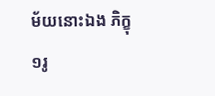ម័យនោះឯង ភិក្ខុ១រូ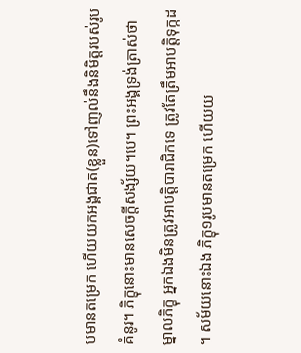បមានតម្រេក ហើយយកអង្គជាត(ខ្លួន)ទៅញល់នឹងនិមិត្តរបស់រូបគំនូរ។ ភិក្ខុនោះមានសេចក្តីសង្ស័យ។បេ។ ព្រះអង្គទ្រង់ត្រាស់ថា ម្នាលភិក្ខុ អ្នកឯងមិនត្រូវអាបត្តិបារាជិកទេ ត្រូវតែត្រឹមអាបត្តិទុក្កដ។ សម័យនោះឯង ភិក្ខុ១រូបមានតម្រេក ហើយយ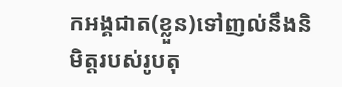កអង្គជាត(ខ្លួន)ទៅញល់នឹងនិមិត្តរបស់រូបតុ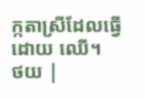ក្កតាស្រីដែលធ្វើដោយ ឈើ។
ថយ |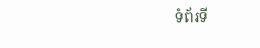ទំព័រទី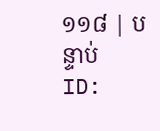១១៨ | បន្ទាប់
ID: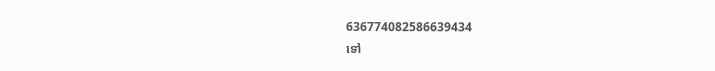636774082586639434
ទៅ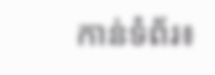កាន់ទំព័រ៖